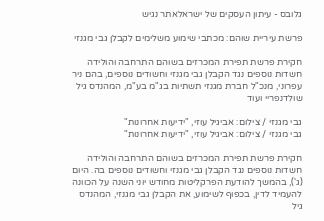גלובס - עיתון העסקים של ישראלאתר נגיש

פרשת עיריית שוהם: מכתבי שימוע משלימים לקבלן גבי מגנזי

חקירת פרשת תפירת המכרזים בשוהם התרחבה והולידה חשדות נוספים נגד הקבלן גבי מגנזי וחשודים נוספים, בהם ניר עפרוני, מנכ"ל חברת מגנזי תשתיות בג"מ בע"מ, המהנדס גיל שולדנפריי ועוד

גבי מגנזי / צילום: אביגיל עוזי, "ידיעות אחרונות"
גבי מגנזי / צילום: אביגיל עוזי, "ידיעות אחרונות"

חקירת פרשת תפירת המכרזים בשוהם התרחבה והולידה חשדות נוספים נגד הקבלן גבי מגנזי וחשודים נוספים בה. היום (ג'), בהמשך להודעת הפרקליטות מחודש יוני השנה על הכוונה להעמיד לדין, בכפוף לשימוע, את הקבלן גבי מגנזי, המהנדס גיל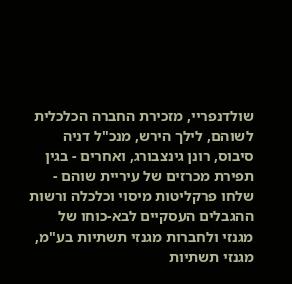שולדנפריי, מזכירת החברה הכלכלית לשוהם, לילך הירש, מנכ"ל דניה סיבוס, רונן גינצבורג, ואחרים - בגין תפירת מכרזים של עיריית שוהם - שלחו פרקליטות מיסוי וכלכלה ורשות ההגבלים העסקיים לבא-כוחו של מגנזי ולחברות מגנזי תשתיות בע"מ, מגנזי תשתיות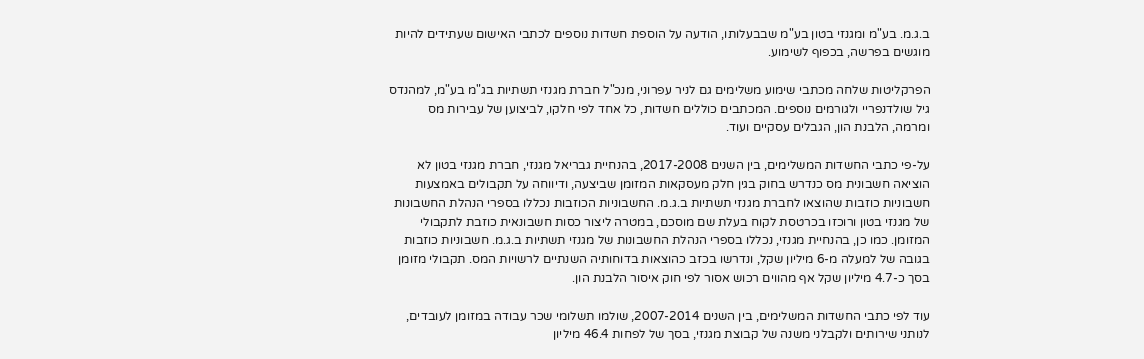ב.ג.מ. בע"מ ומגנזי בטון בע"מ שבבעלותו, הודעה על הוספת חשדות נוספים לכתבי האישום שעתידים להיות מוגשים בפרשה, בכפוף לשימוע.

הפרקליטות שלחה מכתבי שימוע משלימים גם לניר עפרוני, מנכ"ל חברת מגנזי תשתיות בג"מ בע"מ, למהנדס גיל שולדנפריי ולגורמים נוספים. המכתבים כוללים חשדות, כל אחד לפי חלקו, לביצוען של עבירות מס ומרמה, הלבנת הון, הגבלים עסקיים ועוד.

על-פי כתבי החשדות המשלימים, בין השנים 2017-2008, בהנחיית גבריאל מגנזי, חברת מגנזי בטון לא הוציאה חשבונית מס כנדרש בחוק בגין חלק מעסקאות המזומן שביצעה, ודיווחה על תקבולים באמצעות חשבוניות כוזבות שהוצאו לחברת מגנזי תשתיות ב.ג.מ. החשבוניות הכוזבות נכללו בספרי הנהלת החשבונות של מגנזי בטון ורוכזו בכרטסת לקוח בעלת שם מוסכם, במטרה ליצור כסות חשבונאית כוזבת לתקבולי המזומן. כמו כן, בהנחיית מגנזי, נכללו בספרי הנהלת החשבונות של מגנזי תשתיות ב.ג.מ. חשבוניות כוזבות בגובה של למעלה מ-6 מיליון שקל, ונדרשו בכזב כהוצאות בדוחותיה השנתיים לרשויות המס. תקבולי מזומן בסך כ-4.7 מיליון שקל אף מהווים רכוש אסור לפי חוק איסור הלבנת הון.

עוד לפי כתבי החשדות המשלימים, בין השנים 2007-2014, שולמו תשלומי שכר עבודה במזומן לעובדים, לנותני שירותים ולקבלני משנה של קבוצת מגנזי, בסך של לפחות 46.4 מיליון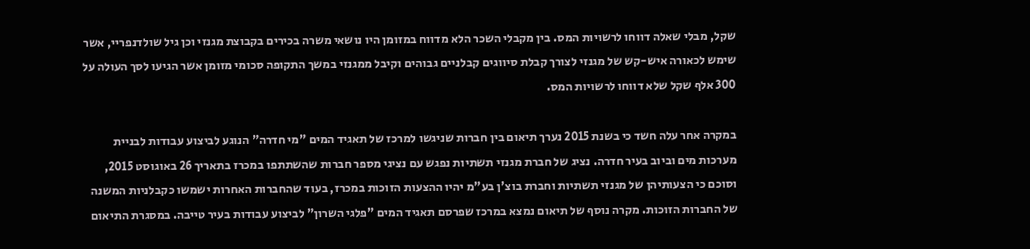שקל, מבלי שאלה דווחו לרשויות המס. בין מקבלי השכר הלא מדווח במזומן היו נושאי משרה בכירים בקבוצת מגנזי וכן גיל שולדנפריי, אשר שימש לכאורה איש-קש של מגנזי לצורך קבלת סיווגים קבלניים גבוהים וקיבל ממגנזי במשך התקופה סכומי מזומן אשר הגיעו לסך העולה על 300 אלף שקל שלא דווחו לרשויות המס.

במקרה אחר עלה חשד כי בשנת 2015 נערך תיאום בין חברות שניגשו למרכז של תאגיד המים "מי חדרה" הנוגע לביצוע עבודות לבניית מערכות מים וביוב בעיר חדרה. נציג של חברת מגנזי תשתיות נפגש עם נציגי מספר חברות שהשתתפו במכרז בתאריך 26 באוגוסט 2015, וסוכם כי הצעותיהן של מגנזי תשתיות וחברת בוצ'ן בע"מ יהיו ההצעות הזוכות במכרז, בעוד שהחברות האחרות ישמשו כקבלניות המשנה של החברות הזוכות. מקרה נוסף של תיאום נמצא במרכז שפרסם תאגיד המים "פלגי השרון" לביצוע עבודות בעיר טייבה. במסגרת התיאום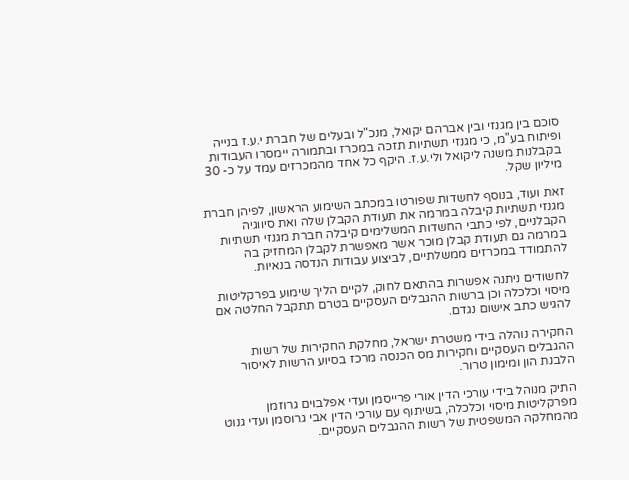סוכם בין מגנזי ובין אברהם יקואל, מנכ"ל ובעלים של חברת י.ע.ז בנייה ופיתוח בע"מ, כי מגנזי תשתיות תזכה במכרז ובתמורה יימסרו העבודות בקבלנות משנה ליקואל ולי.ע.ז. היקף כל אחד מהמכרזים עמד על כ- 30 מיליון שקל.

זאת ועוד, בנוסף לחשדות שפורטו במכתב השימוע הראשון, לפיהן חברת מגנזי תשתיות קיבלה במרמה את תעודת הקבלן שלה ואת סיווגיה הקבלניים, לפי כתבי החשדות המשלימים קיבלה חברת מגנזי תשתיות במרמה גם תעודת קבלן מוכר אשר מאפשרת לקבלן המחזיק בה להתמודד במכרזים ממשלתיים, לביצוע עבודות הנדסה בנאיות.

לחשודים ניתנה אפשרות בהתאם לחוק, לקיים הליך שימוע בפרקליטות מיסוי וכלכלה וכן ברשות ההגבלים העסקיים בטרם תתקבל החלטה אם להגיש כתב אישום נגדם.

החקירה נוהלה בידי משטרת ישראל, מחלקת החקירות של רשות ההגבלים העסקיים וחקירות מס הכנסה מרכז בסיוע הרשות לאיסור הלבנת הון ומימון טרור.

התיק מנוהל בידי עורכי הדין אורי פרייסמן ועדי אפלבוים גרוזמן מפרקליטות מיסוי וכלכלה, בשיתוף עם עורכי הדין אבי גרוסמן ועדי גנוט מהמחלקה המשפטית של רשות ההגבלים העסקיים.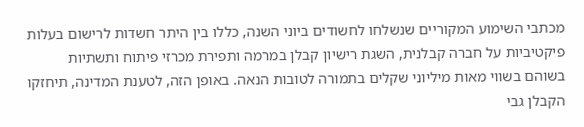מכתבי השימוע המקוריים שנשלחו לחשודים ביוני השנה, כללו בין היתר חשדות לרישום בעלות פיקטיביות על חברה קבלנית, השגת רישיון קבלן במרמה ותפירת מכרזי פיתוח ותשתיות בשוהם בשווי מאות מיליוני שקלים בתמורה לטובות הנאה. באופן הזה, לטענת המדינה, תיחזקו הקבלן גבי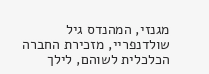מגנזי, המהנדס גיל שולדנפריי, מזכירת החברה הכלכלית לשוהם, לילך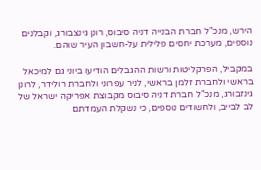הירש, מנכ"ל חברת הבנייה דניה סיבוס, רונן גינצבורג, וקבלנים נוספים, מערכת יחסים פלילית על-חשבון העיר שוהם.

במקביל, הפרקליטות ורשות ההגבלים הודיעו ביוני גם למיכאל בראשי ולחברת זלמן בראשי, לניר עפרוני ולחברת רולידר, לרונן גינזבורג, מנכ"ל חברת דניה סיבוס מקבוצת אפריקה ישראל של לב לבייב, ולחשודים נוספים, כי נשקלת העמדתם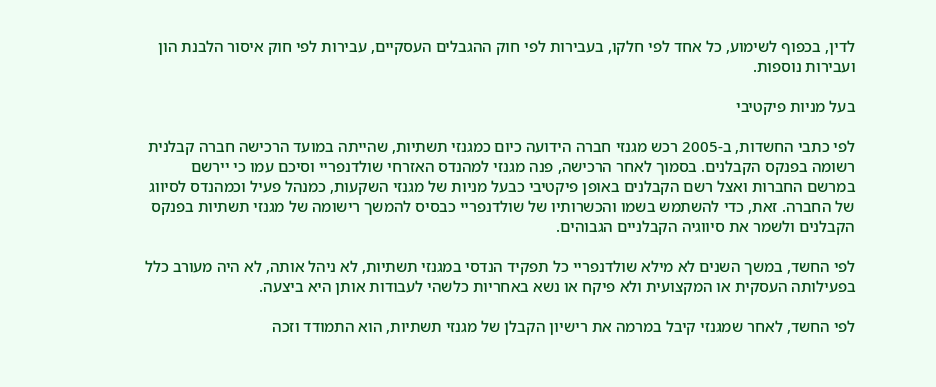לדין, בכפוף לשימוע, כל אחד לפי חלקו, בעבירות לפי חוק ההגבלים העסקיים, עבירות לפי חוק איסור הלבנת הון ועבירות נוספות.

בעל מניות פיקטיבי

לפי כתבי החשדות, ב-2005 רכש מגנזי חברה הידועה כיום כמגנזי תשתיות, שהייתה במועד הרכישה חברה קבלנית רשומה בפנקס הקבלנים. בסמוך לאחר הרכישה, פנה מגנזי למהנדס האזרחי שולדנפריי וסיכם עמו כי יירשם במרשם החברות ואצל רשם הקבלנים באופן פיקטיבי כבעל מניות של מגנזי השקעות, כמנהל פעיל וכמהנדס לסיווג של החברה. זאת, כדי להשתמש בשמו והכשרותיו של שולדנפריי כבסיס להמשך רישומה של מגנזי תשתיות בפנקס הקבלנים ולשמר את סיווגיה הקבלניים הגבוהים.

לפי החשד, במשך השנים לא מילא שולדנפריי כל תפקיד הנדסי במגנזי תשתיות, לא ניהל אותה, לא היה מעורב כלל בפעילותה העסקית או המקצועית ולא פיקח או נשא באחריות כלשהי לעבודות אותן היא ביצעה.

לפי החשד, לאחר שמגנזי קיבל במרמה את רישיון הקבלן של מגנזי תשתיות, הוא התמודד וזכה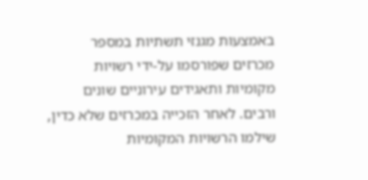באמצעות מגנזי תשתיות במספר מכרזים שפורסמו על-ידי רשויות מקומיות ותאגידים עירוניים שונים ורבים. לאחר הזכייה במכרזים שלא כדין, שילמו הרשויות המקומיות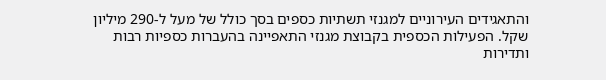והתאגידים העירוניים למגנזי תשתיות כספים בסך כולל של מעל ל-290 מיליון שקל. הפעילות הכספית בקבוצת מגנזי התאפיינה בהעברות כספיות רבות ותדירות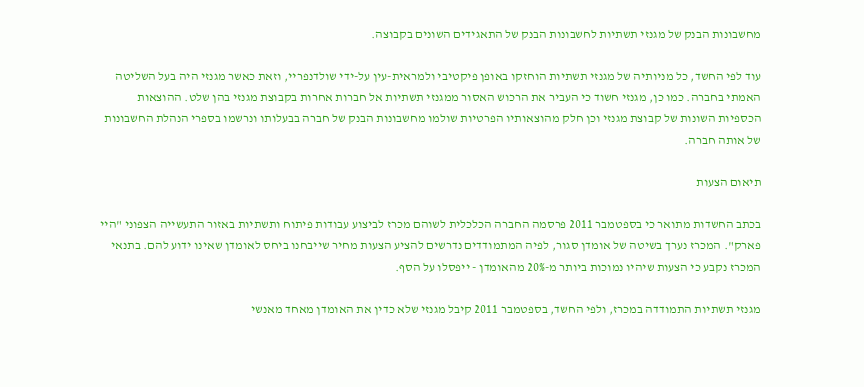מחשבונות הבנק של מגנזי תשתיות לחשבונות הבנק של התאגידים השונים בקבוצה.

עוד לפי החשד, כל מניותיה של מגנזי תשתיות הוחזקו באופן פיקטיבי ולמראית-עין על-ידי שולדנפריי, וזאת כאשר מגנזי היה בעל השליטה האמתי בחברה. כמו כן, מגנזי חשוד כי העביר את הרכוש האסור ממגנזי תשתיות אל חברות אחרות בקבוצת מגנזי בהן שלט. ההוצאות הכספיות השונות של קבוצת מגנזי וכן חלק מהוצאותיו הפרטיות שולמו מחשבונות הבנק של חברה בבעלותו ונרשמו בספרי הנהלת החשבונות של אותה חברה.

תיאום הצעות

בכתב החשדות מתואר כי בספטמבר 2011 פרסמה החברה הכלכלית לשוהם מכרז לביצוע עבודות פיתוח ותשתיות באזור התעשייה הצפוני "היי פארק". המכרז נערך בשיטה של אומדן סגור, לפיה המתמודדים נדרשים להציע הצעות מחיר שייבחנו ביחס לאומדן שאינו ידוע להם. בתנאי המכרז נקבע כי הצעות שיהיו נמוכות ביותר מ-20% מהאומדן - ייפסלו על הסף.

מגנזי תשתיות התמודדה במכרז, ולפי החשד, בספטמבר 2011 קיבל מגנזי שלא כדין את האומדן מאחד מאנשי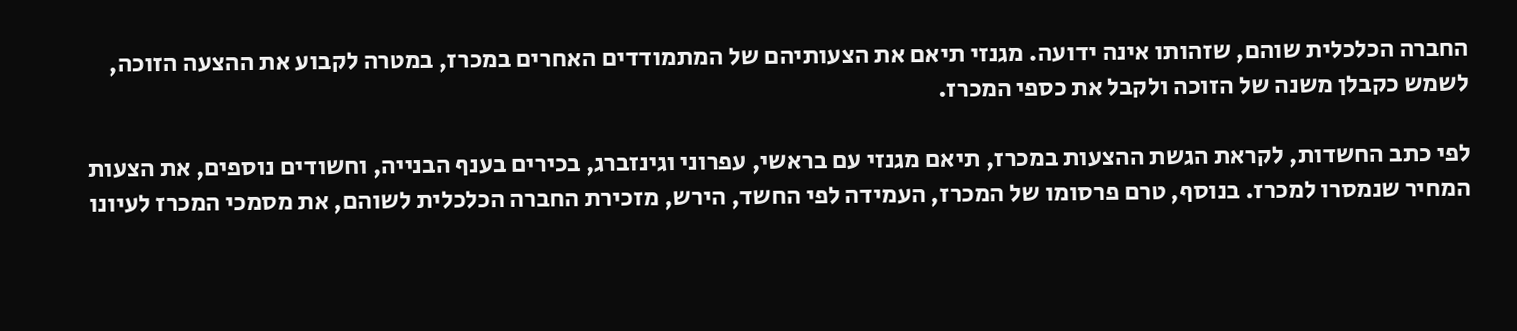החברה הכלכלית שוהם, שזהותו אינה ידועה. מגנזי תיאם את הצעותיהם של המתמודדים האחרים במכרז, במטרה לקבוע את ההצעה הזוכה, לשמש כקבלן משנה של הזוכה ולקבל את כספי המכרז.

לפי כתב החשדות, לקראת הגשת ההצעות במכרז, תיאם מגנזי עם בראשי, עפרוני וגינזברג, בכירים בענף הבנייה, וחשודים נוספים, את הצעות המחיר שנמסרו למכרז. בנוסף, טרם פרסומו של המכרז, העמידה לפי החשד, הירש, מזכירת החברה הכלכלית לשוהם, את מסמכי המכרז לעיונו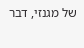של מגנזי, דבר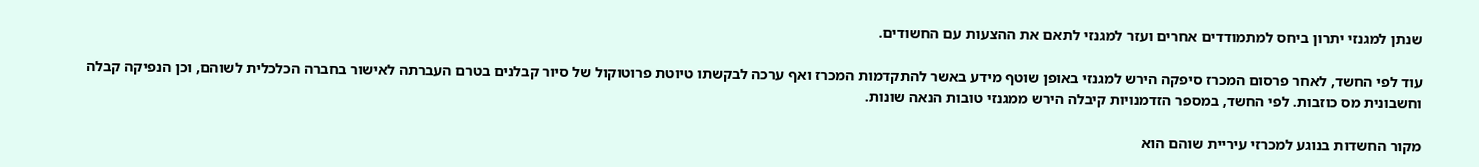שנתן למגנזי יתרון ביחס למתמודדים אחרים ועזר למגנזי לתאם את ההצעות עם החשודים.

עוד לפי החשד, לאחר פרסום המכרז סיפקה הירש למגנזי באופן שוטף מידע באשר להתקדמות המכרז ואף ערכה לבקשתו טיוטת פרוטוקול של סיור קבלנים בטרם העברתה לאישור בחברה הכלכלית לשוהם, וכן הנפיקה קבלה וחשבונית מס כוזבות. לפי החשד, במספר הזדמנויות קיבלה הירש ממגנזי טובות הנאה שונות.

מקור החשדות בנוגע למכרזי עיריית שוהם הוא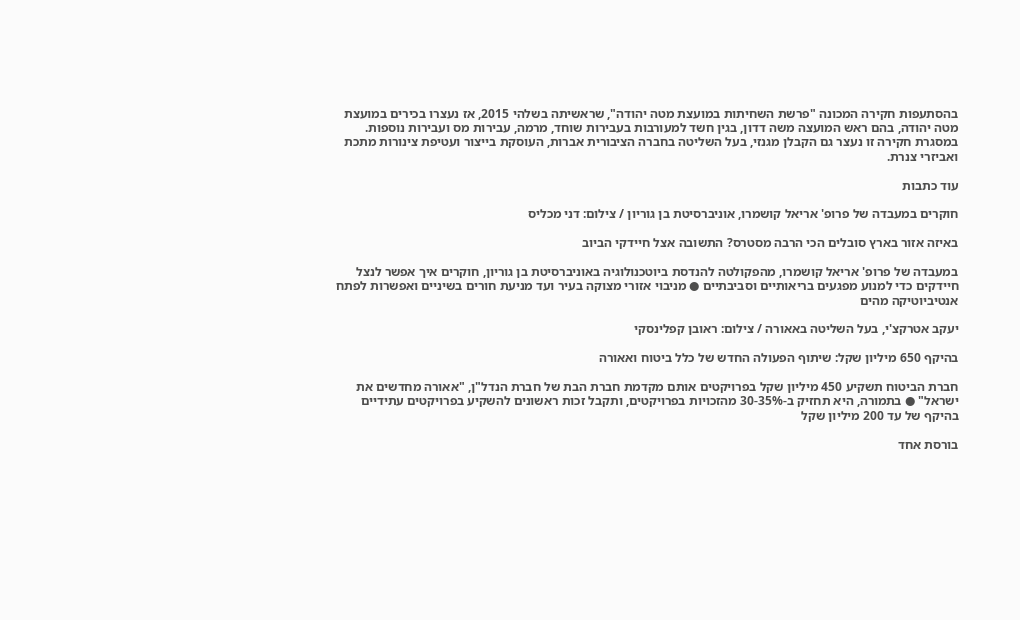בהסתעפות חקירה המכונה "פרשת השחיתות במועצת מטה יהודה", שראשיתה בשלהי 2015, אז נעצרו בכירים במועצת מטה יהודה, בהם ראש המועצה משה דדון, בגין חשד למעורבות בעבירות שוחד, מרמה, עבירות מס ועבירות נוספות. במסגרת חקירה זו נעצר גם הקבלן מגנזי, בעל השליטה בחברה הציבורית אברות, העוסקת בייצור ועטיפת צינורות מתכת ואביזרי צנרת.

עוד כתבות

חוקרים במעבדה של פרופ' אריאל קושמרו, אוניברסיטת בן גוריון / צילום: דני מכליס

באיזה אזור בארץ סובלים הכי הרבה מסטרס? התשובה אצל חיידקי הביוב

במעבדה של פרופ' אריאל קושמרו, מהפקולטה להנדסת ביוטכנולוגיה באוניברסיטת בן גוריון, חוקרים איך אפשר לנצל חיידקים כדי למנוע מפגעים בריאותיים וסביבתיים ● מניבוי אזורי מצוקה בעיר ועד מניעת חורים בשיניים ואפשרות לפתח אנטיביוטיקה מהים

יעקב אטרקצ'י, בעל השליטה באאורה / צילום: ראובן קפלינסקי

בהיקף 650 מיליון שקל: שיתוף הפעולה החדש של כלל ביטוח ואאורה

חברת הביטוח תשקיע 450 מיליון שקל בפרויקטים אותם מקדמת חברת הבת של חברת הנדל"ן, "אאורה מחדשים את ישראל" ● בתמורה, היא תחזיק ב-30-35% מהזכויות בפרויקטים, ותקבל זכות ראשונים להשקיע בפרויקטים עתידיים בהיקף של עד 200 מיליון שקל

בורסת אחד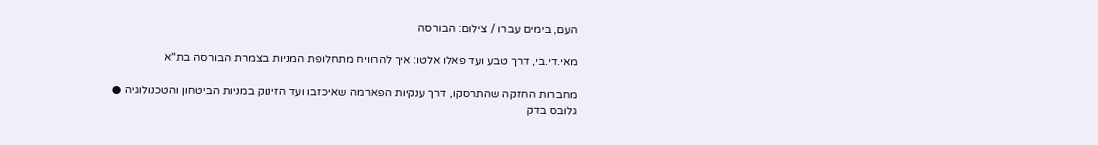העם, בימים עברו / צילום: הבורסה

מאי.די.בי, דרך טבע ועד פאלו אלטו: איך להרוויח מתחלופת המניות בצמרת הבורסה בת"א

מחברות החזקה שהתרסקו, דרך ענקיות הפארמה שאיכזבו ועד הזינוק במניות הביטחון והטכנולוגיה ● גלובס בדק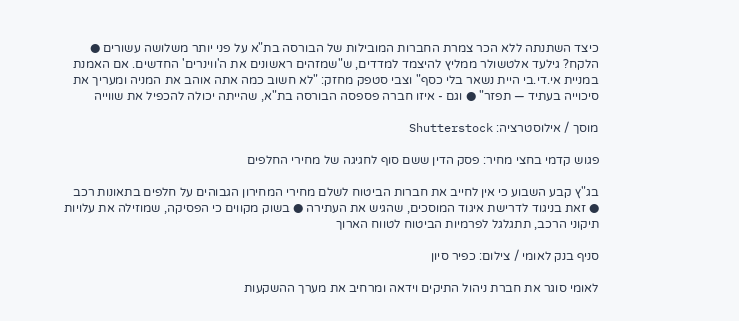כיצד השתנתה ללא הכר צמרת החברות המובילות של הבורסה בת"א על פני יותר משלושה עשורים ● הלקח? גילעד אלטשולר ממליץ להיצמד למדדים, ש"שמזהים ראשונים את ה'ווינרים' החדשים. אם האמנת במניית אי.די.בי היית נשאר בלי כסף" וצבי סטפק מחזק: "לא חשוב כמה אתה אוהב את המניה ומעריך את סיכוייה בעתיד — תפזר" ● וגם - איזו חברה פספסה הבורסה בת"א, שהייתה יכולה להכפיל את שווייה

מוסך / אילוסטרציה: Shutterstock

פגוש קדמי בחצי מחיר: פסק הדין ששם סוף לחגיגה של מחירי החלפים

בג"ץ קבע השבוע כי אין לחייב את חברות הביטוח לשלם מחירי המחירון הגבוהים על חלפים בתאונות רכב ● זאת בניגוד לדרישת איגוד המוסכים, שהגיש את העתירה ● בשוק מקווים כי הפסיקה, שמוזילה את עלויות תיקוני הרכב, תתגלגל לפרמיות הביטוח לטווח הארוך

סניף בנק לאומי / צילום: כפיר סיון

לאומי סוגר את חברת ניהול התיקים וידאה ומרחיב את מערך ההשקעות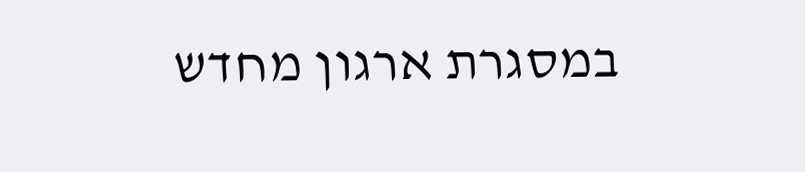במסגרת ארגון מחדש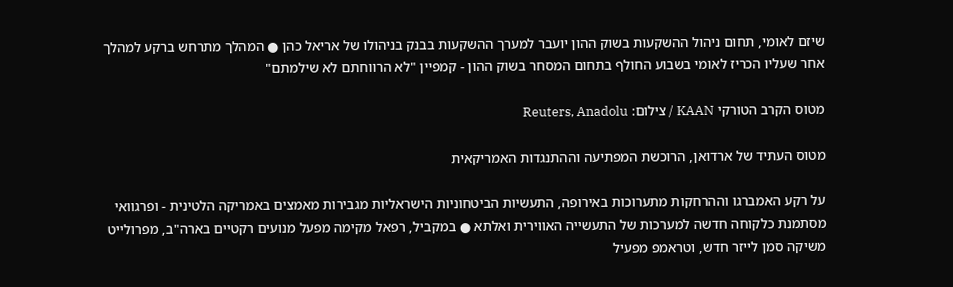שיזם לאומי, תחום ניהול ההשקעות בשוק ההון יועבר למערך ההשקעות בבנק בניהולו של אריאל כהן ● המהלך מתרחש ברקע למהלך אחר שעליו הכריז לאומי בשבוע החולף בתחום המסחר בשוק ההון - קמפיין "לא הרווחתם לא שילמתם"

מטוס הקרב הטורקי KAAN / צילום: Reuters, Anadolu

מטוס העתיד של ארדואן, הרוכשת המפתיעה וההתנגדות האמריקאית

על רקע האמברגו וההרחקות מתערוכות באירופה, התעשיות הביטחוניות הישראליות מגבירות מאמצים באמריקה הלטינית - ופרגוואי מסתמנת כלקוחה חדשה למערכות של התעשייה האווירית ואלתא ● במקביל, רפאל מקימה מפעל מנועים רקטיים בארה"ב, מפרולייט משיקה סמן לייזר חדש, וטראמפ מפעיל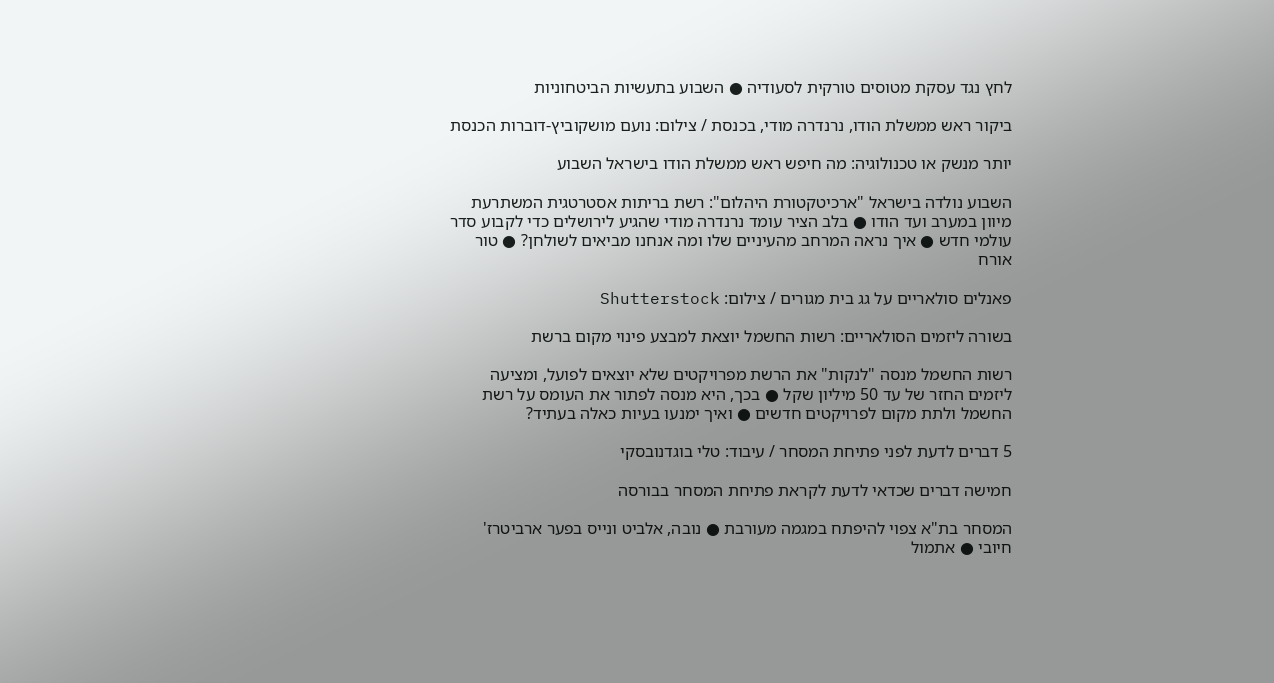לחץ נגד עסקת מטוסים טורקית לסעודיה ● השבוע בתעשיות הביטחוניות

ביקור ראש ממשלת הודו, נרנדרה מודי, בכנסת / צילום: נועם מושקוביץ-דוברות הכנסת

יותר מנשק או טכנולוגיה: מה חיפש ראש ממשלת הודו בישראל השבוע

השבוע נולדה בישראל "ארכיטקטורת היהלום": רשת בריתות אסטרטגית המשתרעת מיוון במערב ועד הודו ● בלב הציר עומד נרנדרה מודי שהגיע לירושלים כדי לקבוע סדר עולמי חדש ● איך נראה המרחב מהעיניים שלו ומה אנחנו מביאים לשולחן? ● טור אורח

פאנלים סולאריים על גג בית מגורים / צילום: Shutterstock

בשורה ליזמים הסולאריים: רשות החשמל יוצאת למבצע פינוי מקום ברשת

רשות החשמל מנסה "לנקות" את הרשת מפרויקטים שלא יוצאים לפועל, ומציעה ליזמים החזר של עד 50 מיליון שקל ● בכך, היא מנסה לפתור את העומס על רשת החשמל ולתת מקום לפרויקטים חדשים ● ואיך ימנעו בעיות כאלה בעתיד?

5 דברים לדעת לפני פתיחת המסחר / עיבוד: טלי בוגדנובסקי

חמישה דברים שכדאי לדעת לקראת פתיחת המסחר בבורסה

המסחר בת"א צפוי להיפתח במגמה מעורבת ● נובה, אלביט ונייס בפער ארביטרז' חיובי ● אתמול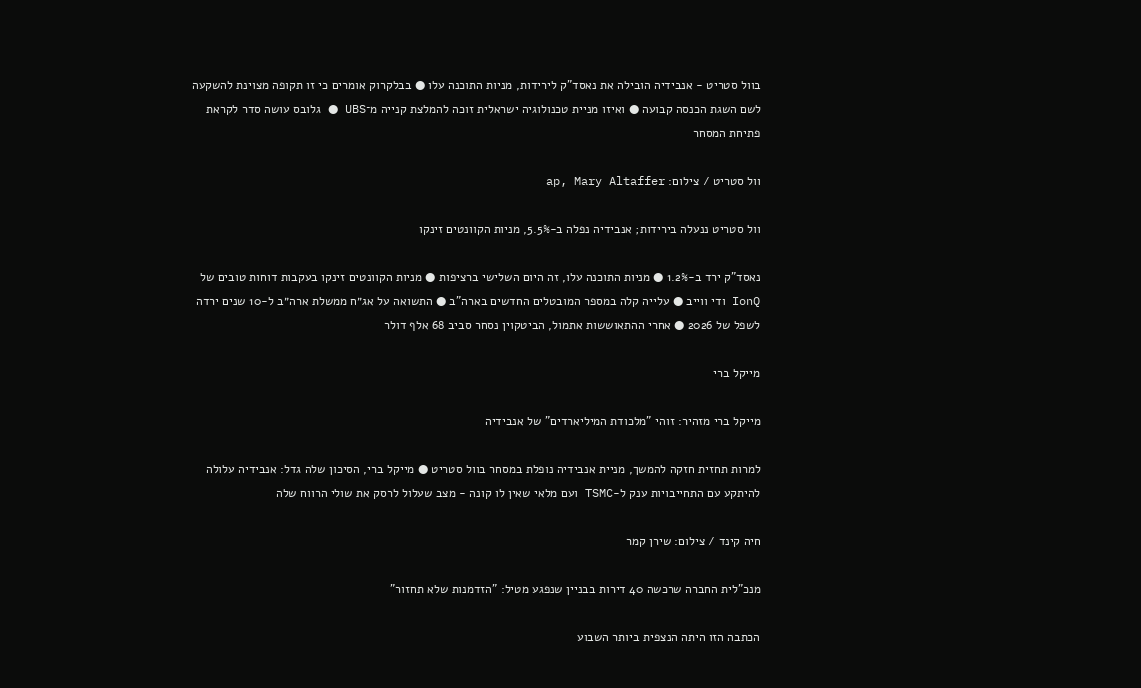בוול סטריט - אנבידיה הובילה את נאסד"ק לירידות, מניות התוכנה עלו ● בבלקרוק אומרים כי זו תקופה מצוינת להשקעה לשם השגת הכנסה קבועה ● ואיזו מניית טכנולוגיה ישראלית זוכה להמלצת קנייה מ־UBS ● גלובס עושה סדר לקראת פתיחת המסחר

וול סטריט / צילום: ap, Mary Altaffer

וול סטריט ננעלה בירידות; אנבידיה נפלה ב-5.5%, מניות הקוונטים זינקו

נאסד"ק ירד ב-1.2% ● מניות התוכנה עלו, זה היום השלישי ברציפות ● מניות הקוונטים זינקו בעקבות דוחות טובים של IonQ ודי ווייב ● עלייה קלה במספר המובטלים החדשים בארה"ב ● התשואה על אג״ח ממשלת ארה״ב ל-10 שנים ירדה לשפל של 2026 ● אחרי ההתאוששות אתמול, הביטקוין נסחר סביב 68 אלף דולר

מייקל ברי

מייקל ברי מזהיר: זוהי "מלכודת המיליארדים" של אנבידיה

למרות תחזית חזקה להמשך, מניית אנבידיה נופלת במסחר בוול סטריט ● מייקל ברי, הסיכון שלה גדל: אנבידיה עלולה להיתקע עם התחייבויות ענק ל-TSMC ועם מלאי שאין לו קונה - מצב שעלול לרסק את שולי הרווח שלה

חיה קינד / צילום: שירן קמר

מנכ"לית החברה שרכשה 40 דירות בבניין שנפגע מטיל: "הזדמנות שלא תחזור"

הכתבה הזו היתה הנצפית ביותר השבוע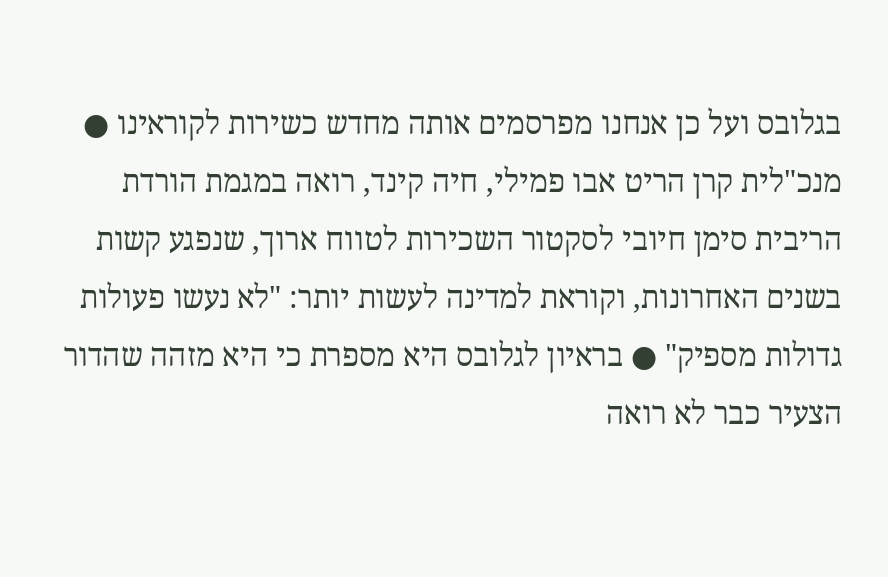בגלובס ועל כן אנחנו מפרסמים אותה מחדש כשירות לקוראינו ● מנכ"לית קרן הריט אבו פמילי, חיה קינד, רואה במגמת הורדת הריבית סימן חיובי לסקטור השכירות לטווח ארוך, שנפגע קשות בשנים האחרונות, וקוראת למדינה לעשות יותר: "לא נעשו פעולות גדולות מספיק" ● בראיון לגלובס היא מספרת כי היא מזהה שהדור הצעיר כבר לא רואה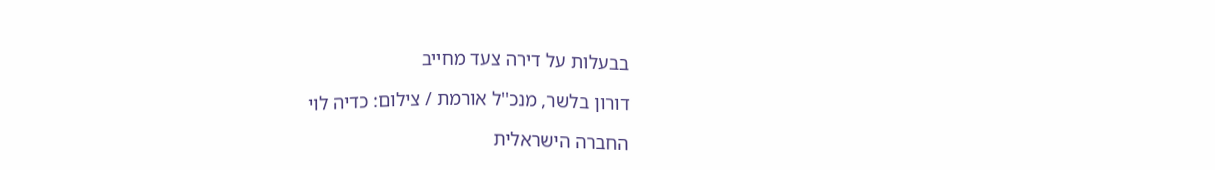בבעלות על דירה צעד מחייב

דורון בלשר, מנכ''ל אורמת / צילום: כדיה לוי

החברה הישראלית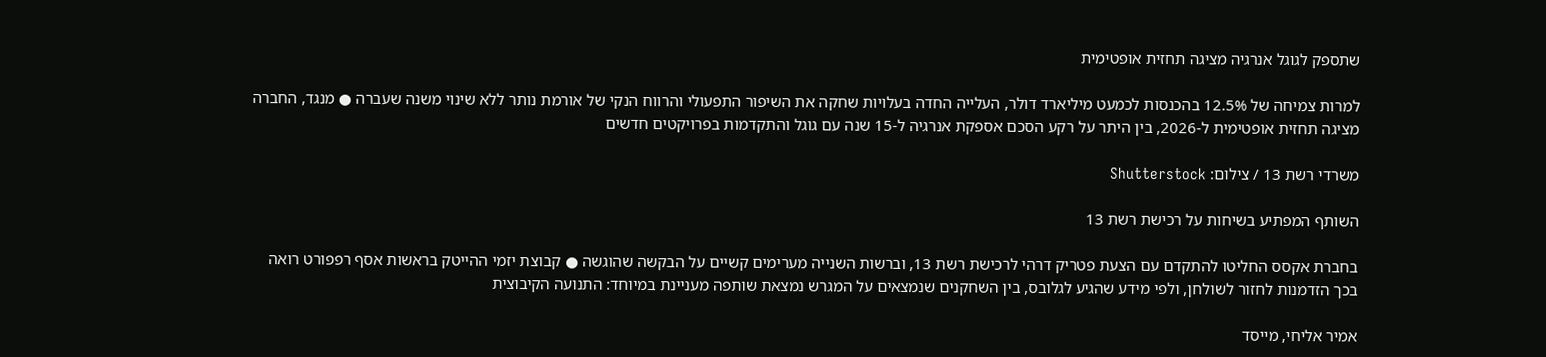שתספק לגוגל אנרגיה מציגה תחזית אופטימית

למרות צמיחה של 12.5% בהכנסות לכמעט מיליארד דולר, העלייה החדה בעלויות שחקה את השיפור התפעולי והרווח הנקי של אורמת נותר ללא שינוי משנה שעברה ● מנגד, החברה מציגה תחזית אופטימית ל-2026, בין היתר על רקע הסכם אספקת אנרגיה ל-15 שנה עם גוגל והתקדמות בפרויקטים חדשים

משרדי רשת 13 / צילום: Shutterstock

השותף המפתיע בשיחות על רכישת רשת 13

בחברת אקסס החליטו להתקדם עם הצעת פטריק דרהי לרכישת רשת 13, וברשות השנייה מערימים קשיים על הבקשה שהוגשה ● קבוצת יזמי ההייטק בראשות אסף רפפורט רואה בכך הזדמנות לחזור לשולחן, ולפי מידע שהגיע לגלובס, בין השחקנים שנמצאים על המגרש נמצאת שותפה מעניינת במיוחד: התנועה הקיבוצית

אמיר אליחי, מייסד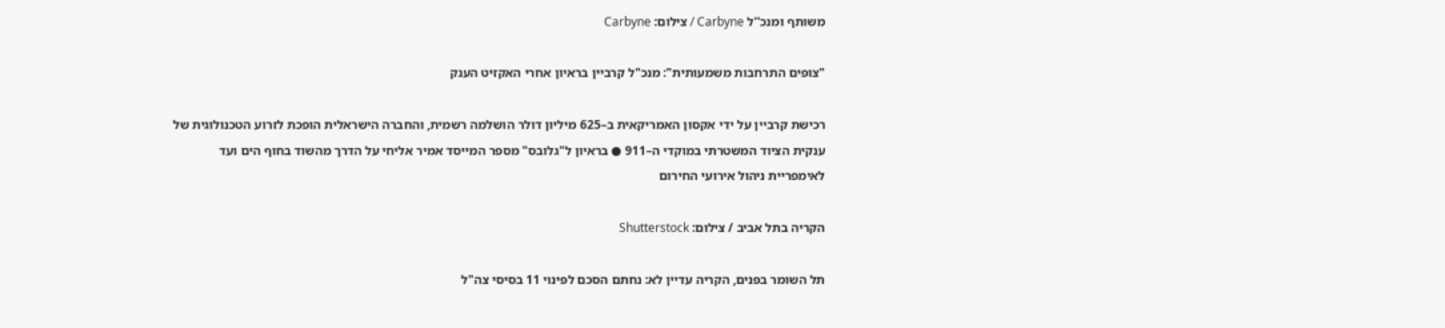משותף ומנכ''ל Carbyne / צילום: Carbyne

"צופים התרחבות משמעותית": מנכ"ל קרביין בראיון אחרי האקזיט הענק

רכישת קרביין על ידי אקסון האמריקאית ב–625 מיליון דולר הושלמה רשמית, והחברה הישראלית הופכת לזרוע הטכנולוגית של ענקית הציוד המשטרתי במוקדי ה–911 ● בראיון ל"גלובס" מספר המייסד אמיר אליחי על הדרך מהשוד בחוף הים ועד לאימפריית ניהול אירועי החירום

הקריה בתל אביב / צילום: Shutterstock

תל השומר בפנים, הקריה עדיין לא: נחתם הסכם לפינוי 11 בסיסי צה"ל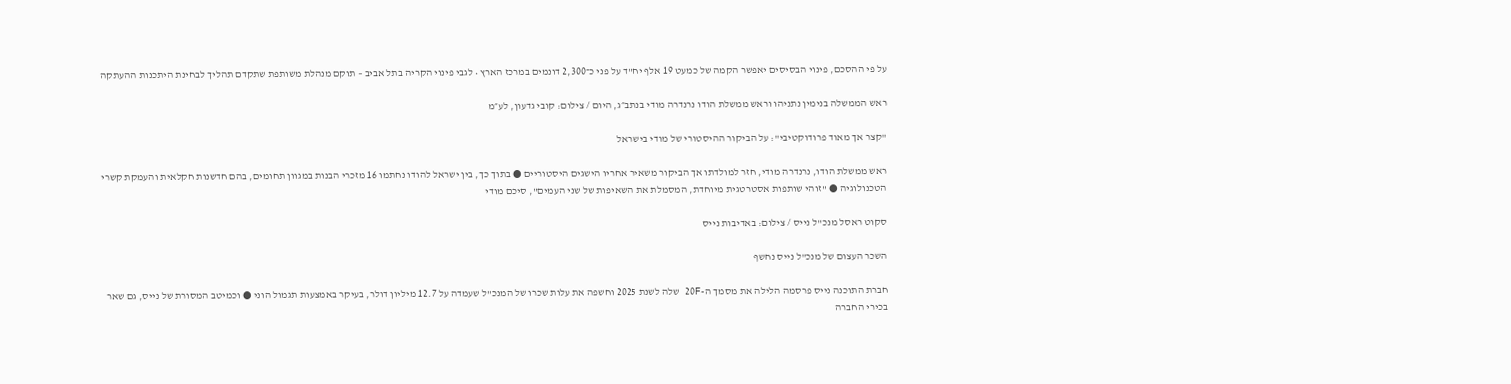על פי ההסכם, פינוי הבסיסים יאפשר הקמה של כמעט 19 אלף יח"ד על פני כ־2,300 דונמים במרכז הארץ • לגבי פינוי הקריה בתל אביב – תוקם מנהלת משותפת שתקדם תהליך לבחינת היתכנות ההעתקה

ראש הממשלה בנימין נתניהו וראש ממשלת הודו נרנדרה מודי בנתב״ג, היום / צילום: קובי גדעון, לע״מ

"קצר אך מאוד פרודוקטיבי": על הביקור ההיסטורי של מודי בישראל

ראש ממשלת הודו, נרנדרה מודי, חזר למולדתו אך הביקור משאיר אחריו הישגים היסטוריים ● בתוך כך, בין ישראל להודו נחתמו 16 מזכרי הבנות במגוון תחומים, בהם חדשנות חקלאית והעמקת קשרי הטכנולוגיה ● "זוהי שותפות אסטרטגית מיוחדת, המסמלת את השאיפות של שני העמים", סיכם מודי

סקוט ראסל מנכ''ל נייס / צילום: באדיבות נייס

השכר העצום של מנכ"ל נייס נחשף

חברת התוכנה נייס פרסמה הלילה את מסמך ה-20F שלה לשנת 2025 וחשפה את עלות שכרו של המנכ"ל שעמדה על 12.7 מיליון דולר, בעיקר באמצעות תגמול הוני ● וכמיטב המסורת של נייס, גם שאר בכירי החברה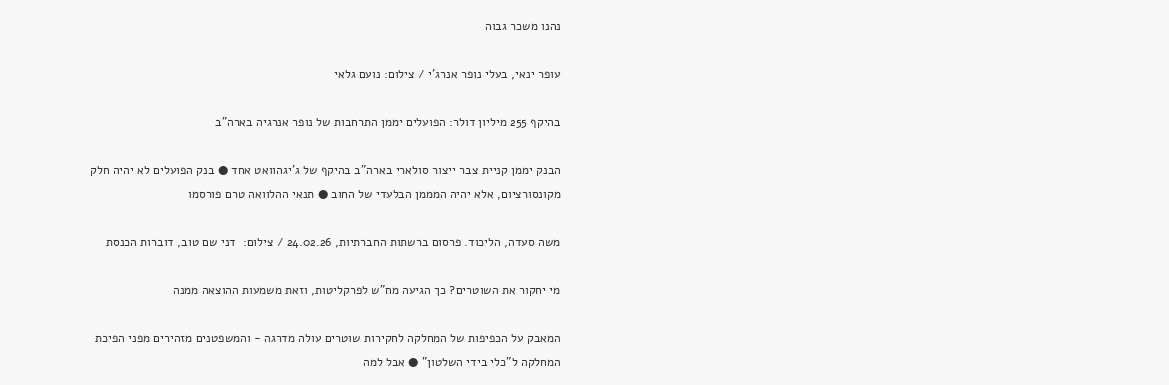נהנו משכר גבוה

עופר ינאי, בעלי נופר אנרג'י / צילום: נועם גלאי

בהיקף 255 מיליון דולר: הפועלים יממן התרחבות של נופר אנרגיה בארה"ב

הבנק יממן קניית צבר ייצור סולארי בארה"ב בהיקף של ג'יגהוואט אחד ● בנק הפועלים לא יהיה חלק מקונסורציום, אלא יהיה המממן הבלעדי של החוב ● תנאי ההלוואה טרם פורסמו

משה סעדה, הליכוד. פרסום ברשתות החברתיות, 24.02.26 / צילום:  דני שם טוב, דוברות הכנסת

מי יחקור את השוטרים? כך הגיעה מח"ש לפרקליטות, וזאת משמעות ההוצאה ממנה

המאבק על הכפיפות של המחלקה לחקירות שוטרים עולה מדרגה - והמשפטנים מזהירים מפני הפיכת המחלקה ל"כלי בידי השלטון" ● אבל למה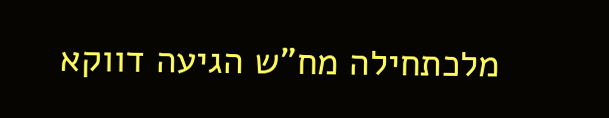מלכתחילה מח"ש הגיעה דווקא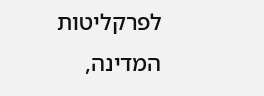לפרקליטות המדינה,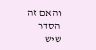והאם זה הסדר שיש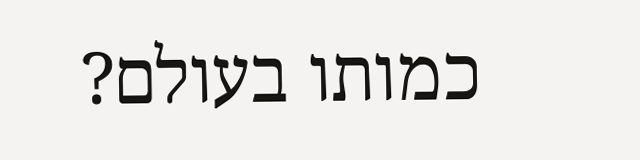כמותו בעולם?